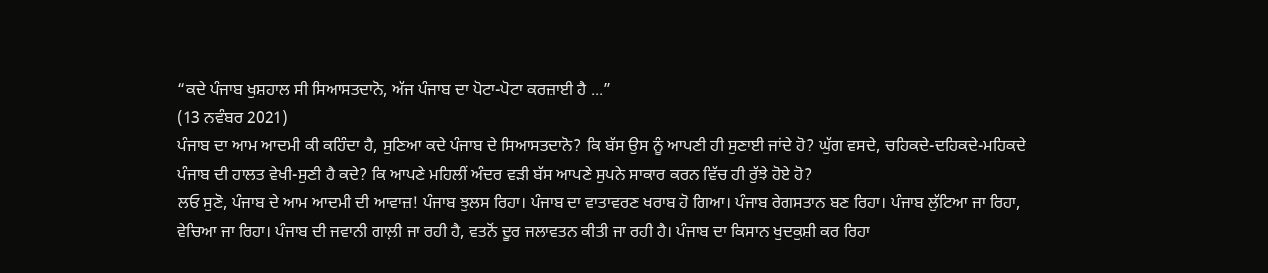“ਕਦੇ ਪੰਜਾਬ ਖੁਸ਼ਹਾਲ ਸੀ ਸਿਆਸਤਦਾਨੋ, ਅੱਜ ਪੰਜਾਬ ਦਾ ਪੋਟਾ-ਪੋਟਾ ਕਰਜ਼ਾਈ ਹੈ ...”
(13 ਨਵੰਬਰ 2021)
ਪੰਜਾਬ ਦਾ ਆਮ ਆਦਮੀ ਕੀ ਕਹਿੰਦਾ ਹੈ, ਸੁਣਿਆ ਕਦੇ ਪੰਜਾਬ ਦੇ ਸਿਆਸਤਦਾਨੋ? ਕਿ ਬੱਸ ਉਸ ਨੂੰ ਆਪਣੀ ਹੀ ਸੁਣਾਈ ਜਾਂਦੇ ਹੋ? ਘੁੱਗ ਵਸਦੇ, ਚਹਿਕਦੇ-ਦਹਿਕਦੇ-ਮਹਿਕਦੇ ਪੰਜਾਬ ਦੀ ਹਾਲਤ ਵੇਖੀ-ਸੁਣੀ ਹੈ ਕਦੇ? ਕਿ ਆਪਣੇ ਮਹਿਲੀਂ ਅੰਦਰ ਵੜੀ ਬੱਸ ਆਪਣੇ ਸੁਪਨੇ ਸਾਕਾਰ ਕਰਨ ਵਿੱਚ ਹੀ ਰੁੱਝੇ ਹੋਏ ਹੋ?
ਲਓ ਸੁਣੋ, ਪੰਜਾਬ ਦੇ ਆਮ ਆਦਮੀ ਦੀ ਆਵਾਜ਼! ਪੰਜਾਬ ਝੁਲਸ ਰਿਹਾ। ਪੰਜਾਬ ਦਾ ਵਾਤਾਵਰਣ ਖਰਾਬ ਹੋ ਗਿਆ। ਪੰਜਾਬ ਰੇਗਸਤਾਨ ਬਣ ਰਿਹਾ। ਪੰਜਾਬ ਲੁੱਟਿਆ ਜਾ ਰਿਹਾ, ਵੇਚਿਆ ਜਾ ਰਿਹਾ। ਪੰਜਾਬ ਦੀ ਜਵਾਨੀ ਗਾਲ਼ੀ ਜਾ ਰਹੀ ਹੈ, ਵਤਨੋਂ ਦੂਰ ਜਲਾਵਤਨ ਕੀਤੀ ਜਾ ਰਹੀ ਹੈ। ਪੰਜਾਬ ਦਾ ਕਿਸਾਨ ਖੁਦਕੁਸ਼ੀ ਕਰ ਰਿਹਾ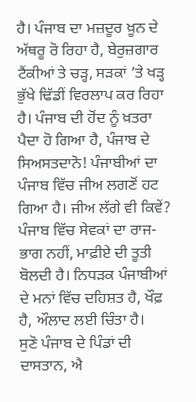ਹੈ। ਪੰਜਾਬ ਦਾ ਮਜ਼ਦੂਰ ਖ਼ੂਨ ਦੇ ਅੱਥਰੂ ਰੋ ਰਿਹਾ ਹੈ, ਬੇਰੁਜ਼ਗਾਰ ਟੈਂਕੀਆਂ ਤੇ ਚੜ੍ਹ, ਸੜਕਾਂ ’ਤੇ ਖੜ੍ਹ ਭੁੱਖੇ ਢਿੱਡੀਂ ਵਿਰਲਾਪ ਕਰ ਰਿਹਾ ਹੈ। ਪੰਜਾਬ ਦੀ ਹੋਂਦ ਨੂੰ ਖ਼ਤਰਾ ਪੈਦਾ ਹੋ ਗਿਆ ਹੈ, ਪੰਜਾਬ ਦੇ ਸਿਅਸਤਦਾਨੋ! ਪੰਜਾਬੀਆਂ ਦਾ ਪੰਜਾਬ ਵਿੱਚ ਜੀਅ ਲਗਣੋਂ ਹਟ ਗਿਆ ਹੈ। ਜੀਅ ਲੱਗੇ ਵੀ ਕਿਵੇਂ? ਪੰਜਾਬ ਵਿੱਚ ਸੇਵਕਾਂ ਦਾ ਰਾਜ-ਭਾਗ ਨਹੀਂ, ਮਾਫ਼ੀਏ ਦੀ ਤੂਤੀ ਬੋਲਦੀ ਹੈ। ਨਿਧੜਕ ਪੰਜਾਬੀਆਂ ਦੇ ਮਨਾਂ ਵਿੱਚ ਦਹਿਸ਼ਤ ਹੈ, ਖੌਫ਼ ਹੈ, ਔਲਾਦ ਲਈ ਚਿੰਤਾ ਹੈ।
ਸੁਣੋ ਪੰਜਾਬ ਦੇ ਪਿੰਡਾਂ ਦੀ ਦਾਸਤਾਨ, ਐ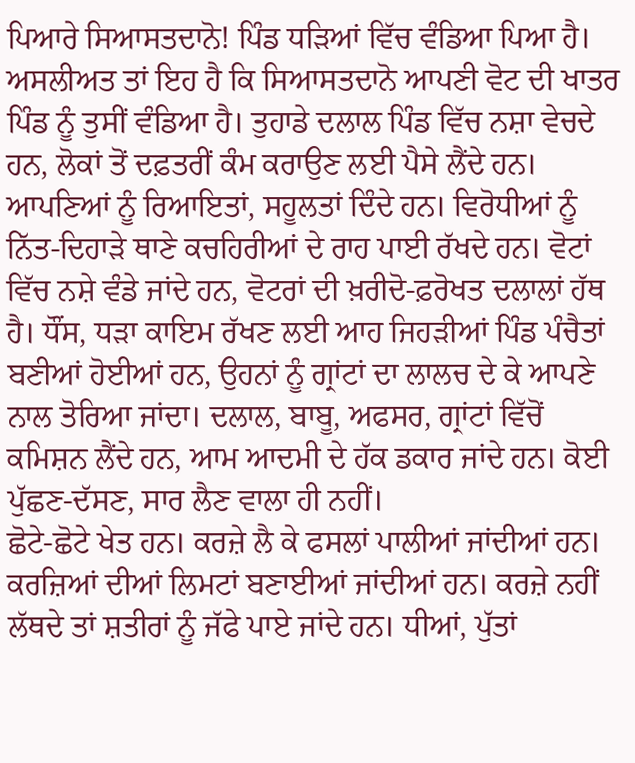ਪਿਆਰੇ ਸਿਆਸਤਦਾਨੋ! ਪਿੰਡ ਧੜਿਆਂ ਵਿੱਚ ਵੰਡਿਆ ਪਿਆ ਹੈ। ਅਸਲੀਅਤ ਤਾਂ ਇਹ ਹੈ ਕਿ ਸਿਆਸਤਦਾਨੋ ਆਪਣੀ ਵੋਟ ਦੀ ਖਾਤਰ ਪਿੰਡ ਨੂੰ ਤੁਸੀਂ ਵੰਡਿਆ ਹੈ। ਤੁਹਾਡੇ ਦਲਾਲ ਪਿੰਡ ਵਿੱਚ ਨਸ਼ਾ ਵੇਚਦੇ ਹਨ, ਲੋਕਾਂ ਤੋਂ ਦਫ਼ਤਰੀਂ ਕੰਮ ਕਰਾਉਣ ਲਈ ਪੈਸੇ ਲੈਂਦੇ ਹਨ। ਆਪਣਿਆਂ ਨੂੰ ਰਿਆਇਤਾਂ, ਸਹੂਲਤਾਂ ਦਿੰਦੇ ਹਨ। ਵਿਰੋਧੀਆਂ ਨੂੰ ਨਿੱਤ-ਦਿਹਾੜੇ ਥਾਣੇ ਕਚਹਿਰੀਆਂ ਦੇ ਰਾਹ ਪਾਈ ਰੱਖਦੇ ਹਨ। ਵੋਟਾਂ ਵਿੱਚ ਨਸ਼ੇ ਵੰਡੇ ਜਾਂਦੇ ਹਨ, ਵੋਟਰਾਂ ਦੀ ਖ਼ਰੀਦੋ-ਫ਼ਰੋਖਤ ਦਲਾਲਾਂ ਹੱਥ ਹੈ। ਧੌਂਸ, ਧੜਾ ਕਾਇਮ ਰੱਖਣ ਲਈ ਆਹ ਜਿਹੜੀਆਂ ਪਿੰਡ ਪੰਚੈਤਾਂ ਬਣੀਆਂ ਹੋਈਆਂ ਹਨ, ਉਹਨਾਂ ਨੂੰ ਗ੍ਰਾਂਟਾਂ ਦਾ ਲਾਲਚ ਦੇ ਕੇ ਆਪਣੇ ਨਾਲ ਤੋਰਿਆ ਜਾਂਦਾ। ਦਲਾਲ, ਬਾਬੂ, ਅਫਸਰ, ਗ੍ਰਾਂਟਾਂ ਵਿੱਚੋਂ ਕਮਿਸ਼ਨ ਲੈਂਦੇ ਹਨ, ਆਮ ਆਦਮੀ ਦੇ ਹੱਕ ਡਕਾਰ ਜਾਂਦੇ ਹਨ। ਕੋਈ ਪੁੱਛਣ-ਦੱਸਣ, ਸਾਰ ਲੈਣ ਵਾਲਾ ਹੀ ਨਹੀਂ।
ਛੋਟੇ-ਛੋਟੇ ਖੇਤ ਹਨ। ਕਰਜ਼ੇ ਲੈ ਕੇ ਫਸਲਾਂ ਪਾਲੀਆਂ ਜਾਂਦੀਆਂ ਹਨ। ਕਰਜ਼ਿਆਂ ਦੀਆਂ ਲਿਮਟਾਂ ਬਣਾਈਆਂ ਜਾਂਦੀਆਂ ਹਨ। ਕਰਜ਼ੇ ਨਹੀਂ ਲੱਥਦੇ ਤਾਂ ਸ਼ਤੀਰਾਂ ਨੂੰ ਜੱਫੇ ਪਾਏ ਜਾਂਦੇ ਹਨ। ਧੀਆਂ, ਪੁੱਤਾਂ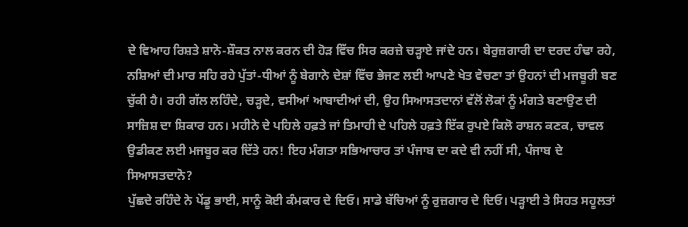ਦੇ ਵਿਆਹ ਰਿਸ਼ਤੇ ਸ਼ਾਨੋ-ਸ਼ੌਕਤ ਨਾਲ ਕਰਨ ਦੀ ਹੋੜ ਵਿੱਚ ਸਿਰ ਕਰਜ਼ੇ ਚੜ੍ਹਾਏ ਜਾਂਦੇ ਹਨ। ਬੇਰੁਜ਼ਗਾਰੀ ਦਾ ਦਰਦ ਹੰਢਾ ਰਹੇ, ਨਸ਼ਿਆਂ ਦੀ ਮਾਰ ਸਹਿ ਰਹੇ ਪੁੱਤਾਂ-ਧੀਆਂ ਨੂੰ ਬੇਗਾਨੇ ਦੇਸ਼ਾਂ ਵਿੱਚ ਭੇਜਣ ਲਈ ਆਪਣੇ ਖੇਤ ਵੇਚਣਾ ਤਾਂ ਉਹਨਾਂ ਦੀ ਮਜਬੂਰੀ ਬਣ ਚੁੱਕੀ ਹੈ। ਰਹੀ ਗੱਲ ਲਹਿੰਦੇ, ਚੜ੍ਹਦੇ, ਵਸੀਆਂ ਆਬਾਦੀਆਂ ਦੀ, ਉਹ ਸਿਆਸਤਦਾਨਾਂ ਵੱਲੋਂ ਲੋਕਾਂ ਨੂੰ ਮੰਗਤੇ ਬਣਾਉਣ ਦੀ ਸਾਜ਼ਿਸ਼ ਦਾ ਸ਼ਿਕਾਰ ਹਨ। ਮਹੀਨੇ ਦੇ ਪਹਿਲੇ ਹਫ਼ਤੇ ਜਾਂ ਤਿਮਾਹੀ ਦੇ ਪਹਿਲੇ ਹਫ਼ਤੇ ਇੱਕ ਰੁਪਏ ਕਿਲੋ ਰਾਸ਼ਨ ਕਣਕ, ਚਾਵਲ ਉਡੀਕਣ ਲਈ ਮਜਬੂਰ ਕਰ ਦਿੱਤੇ ਹਨ! ਇਹ ਮੰਗਤਾ ਸਭਿਆਚਾਰ ਤਾਂ ਪੰਜਾਬ ਦਾ ਕਦੇ ਵੀ ਨਹੀਂ ਸੀ, ਪੰਜਾਬ ਦੇ ਸਿਆਸਤਦਾਨੋ?
ਪੁੱਛਦੇ ਰਹਿੰਦੇ ਨੇ ਪੇਂਡੂ ਭਾਈ, ਸਾਨੂੰ ਕੋਈ ਕੰਮਕਾਰ ਦੇ ਦਿਓ। ਸਾਡੇ ਬੱਚਿਆਂ ਨੂੰ ਰੁਜ਼ਗਾਰ ਦੇ ਦਿਓ। ਪੜ੍ਹਾਈ ਤੇ ਸਿਹਤ ਸਹੂਲਤਾਂ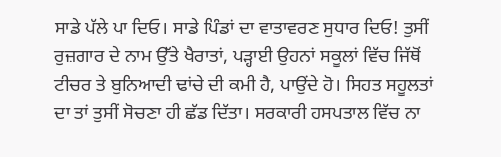ਸਾਡੇ ਪੱਲੇ ਪਾ ਦਿਓ। ਸਾਡੇ ਪਿੰਡਾਂ ਦਾ ਵਾਤਾਵਰਣ ਸੁਧਾਰ ਦਿਓ! ਤੁਸੀਂ ਰੁਜ਼ਗਾਰ ਦੇ ਨਾਮ ਉੱਤੇ ਖੈਰਾਤਾਂ, ਪੜ੍ਹਾਈ ਉਹਨਾਂ ਸਕੂਲਾਂ ਵਿੱਚ ਜਿੱਥੋਂ ਟੀਚਰ ਤੇ ਬੁਨਿਆਦੀ ਢਾਂਚੇ ਦੀ ਕਮੀ ਹੈ, ਪਾਉਂਦੇ ਹੋ। ਸਿਹਤ ਸਹੂਲਤਾਂ ਦਾ ਤਾਂ ਤੁਸੀਂ ਸੋਚਣਾ ਹੀ ਛੱਡ ਦਿੱਤਾ। ਸਰਕਾਰੀ ਹਸਪਤਾਲ ਵਿੱਚ ਨਾ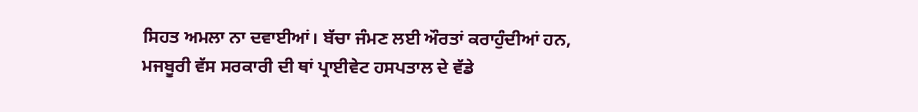ਸਿਹਤ ਅਮਲਾ ਨਾ ਦਵਾਈਆਂ। ਬੱਚਾ ਜੰਮਣ ਲਈ ਔਰਤਾਂ ਕਰਾਹੁੰਦੀਆਂ ਹਨ, ਮਜਬੂਰੀ ਵੱਸ ਸਰਕਾਰੀ ਦੀ ਥਾਂ ਪ੍ਰਾਈਵੇਟ ਹਸਪਤਾਲ ਦੇ ਵੱਡੇ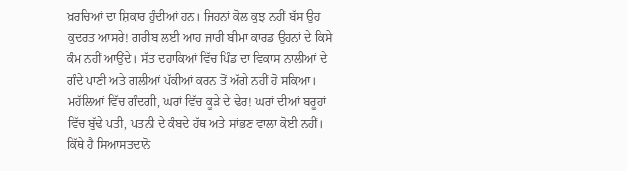ਖ਼ਰਚਿਆਂ ਦਾ ਸ਼ਿਕਾਰ ਹੁੰਦੀਆਂ ਹਨ। ਜਿਹਨਾਂ ਕੋਲ ਕੁਝ ਨਹੀਂ ਬੱਸ ਉਹ ਕੁਦਰਤ ਆਸਰੇ! ਗਰੀਬ ਲਈ ਆਹ ਜਾਰੀ ਬੀਮਾ ਕਾਰਡ ਉਹਨਾਂ ਦੇ ਕਿਸੇ ਕੰਮ ਨਹੀਂ ਆਉਂਦੇ। ਸੱਤ ਦਹਾਕਿਆਂ ਵਿੱਚ ਪਿੰਡ ਦਾ ਵਿਕਾਸ ਨਾਲੀਆਂ ਦੇ ਗੰਦੇ ਪਾਣੀ ਅਤੇ ਗਲੀਆਂ ਪੱਕੀਆਂ ਕਰਨ ਤੋਂ ਅੱਗੇ ਨਹੀਂ ਹੋ ਸਕਿਆ। ਮਹੱਲਿਆਂ ਵਿੱਚ ਗੰਦਗੀ, ਘਰਾਂ ਵਿੱਚ ਕੂੜੇ ਦੇ ਢੇਰ! ਘਰਾਂ ਦੀਆਂ ਬਰੂਹਾਂ ਵਿੱਚ ਬੁੱਢੇ ਪਤੀ, ਪਤਨੀ ਦੇ ਕੰਬਦੇ ਹੱਥ ਅਤੇ ਸਾਂਭਣ ਵਾਲਾ ਕੋਈ ਨਹੀਂ। ਕਿੱਥੇ ਹੈ ਸਿਆਸਤਦਾਨੋ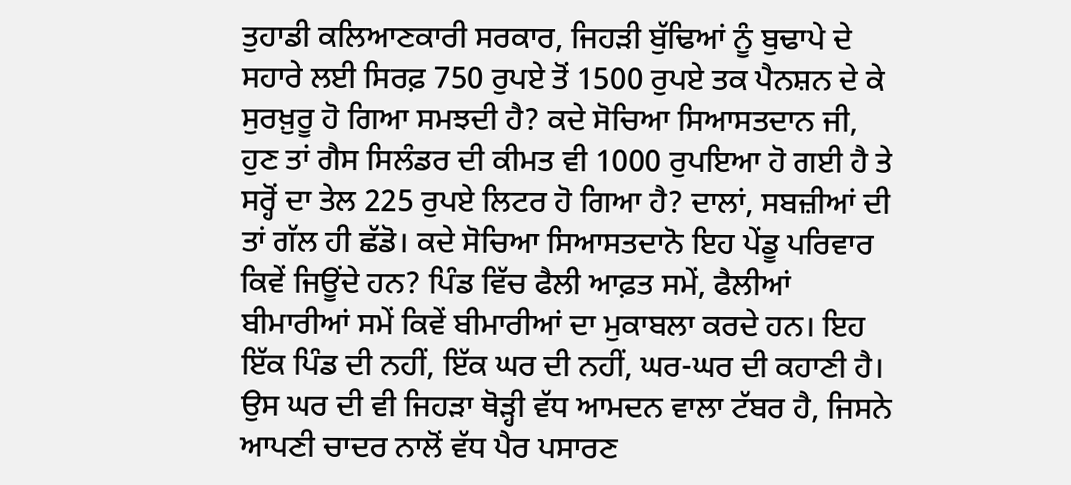ਤੁਹਾਡੀ ਕਲਿਆਣਕਾਰੀ ਸਰਕਾਰ, ਜਿਹੜੀ ਬੁੱਢਿਆਂ ਨੂੰ ਬੁਢਾਪੇ ਦੇ ਸਹਾਰੇ ਲਈ ਸਿਰਫ਼ 750 ਰੁਪਏ ਤੋਂ 1500 ਰੁਪਏ ਤਕ ਪੈਨਸ਼ਨ ਦੇ ਕੇ ਸੁਰਖ਼ੁਰੂ ਹੋ ਗਿਆ ਸਮਝਦੀ ਹੈ? ਕਦੇ ਸੋਚਿਆ ਸਿਆਸਤਦਾਨ ਜੀ, ਹੁਣ ਤਾਂ ਗੈਸ ਸਿਲੰਡਰ ਦੀ ਕੀਮਤ ਵੀ 1000 ਰੁਪਇਆ ਹੋ ਗਈ ਹੈ ਤੇ ਸਰ੍ਹੋਂ ਦਾ ਤੇਲ 225 ਰੁਪਏ ਲਿਟਰ ਹੋ ਗਿਆ ਹੈ? ਦਾਲਾਂ, ਸਬਜ਼ੀਆਂ ਦੀ ਤਾਂ ਗੱਲ ਹੀ ਛੱਡੋ। ਕਦੇ ਸੋਚਿਆ ਸਿਆਸਤਦਾਨੋ ਇਹ ਪੇਂਡੂ ਪਰਿਵਾਰ ਕਿਵੇਂ ਜਿਊਂਦੇ ਹਨ? ਪਿੰਡ ਵਿੱਚ ਫੈਲੀ ਆਫ਼ਤ ਸਮੇਂ, ਫੈਲੀਆਂ ਬੀਮਾਰੀਆਂ ਸਮੇਂ ਕਿਵੇਂ ਬੀਮਾਰੀਆਂ ਦਾ ਮੁਕਾਬਲਾ ਕਰਦੇ ਹਨ। ਇਹ ਇੱਕ ਪਿੰਡ ਦੀ ਨਹੀਂ, ਇੱਕ ਘਰ ਦੀ ਨਹੀਂ, ਘਰ-ਘਰ ਦੀ ਕਹਾਣੀ ਹੈ। ਉਸ ਘਰ ਦੀ ਵੀ ਜਿਹੜਾ ਥੋੜ੍ਹੀ ਵੱਧ ਆਮਦਨ ਵਾਲਾ ਟੱਬਰ ਹੈ, ਜਿਸਨੇ ਆਪਣੀ ਚਾਦਰ ਨਾਲੋਂ ਵੱਧ ਪੈਰ ਪਸਾਰਣ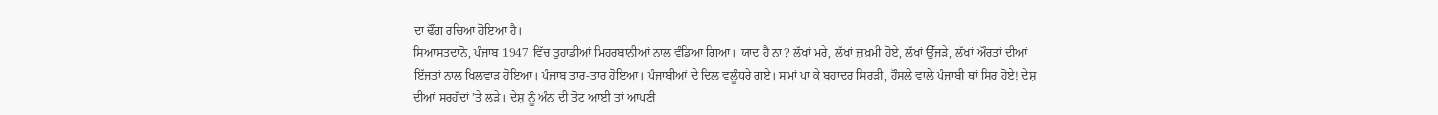ਦਾ ਢੌਂਗ ਰਚਿਆ ਹੋਇਆ ਹੈ।
ਸਿਆਸਤਦਾਨੋ, ਪੰਜਾਬ 1947 ਵਿੱਚ ਤੁਹਾਡੀਆਂ ਮਿਹਰਬਾਨੀਆਂ ਨਾਲ ਵੰਡਿਆ ਗਿਆ। ਯਾਦ ਹੈ ਨਾ? ਲੱਖਾਂ ਮਰੇ, ਲੱਖਾਂ ਜ਼ਖ਼ਮੀ ਹੋਏ, ਲੱਖਾਂ ਉੱਜੜੇ, ਲੱਖਾਂ ਔਰਤਾਂ ਦੀਆਂ ਇੱਜਤਾਂ ਨਾਲ ਖਿਲਵਾੜ ਹੋਇਆ। ਪੰਜਾਬ ਤਾਰ-ਤਾਰ ਹੋਇਆ। ਪੰਜਾਬੀਆਂ ਦੇ ਦਿਲ ਵਲੂੰਧਰੇ ਗਏ। ਸਮਾਂ ਪਾ ਕੇ ਬਹਾਦਰ ਸਿਰੜੀ, ਹੌਸਲੇ ਵਾਲੇ ਪੰਜਾਬੀ ਥਾਂ ਸਿਰ ਹੋਏ! ਦੇਸ਼ ਦੀਆਂ ਸਰਹੱਦਾਂ ’ਤੇ ਲੜੇ। ਦੇਸ਼ ਨੂੰ ਅੰਨ ਦੀ ਤੋਟ ਆਈ ਤਾਂ ਆਪਣੀ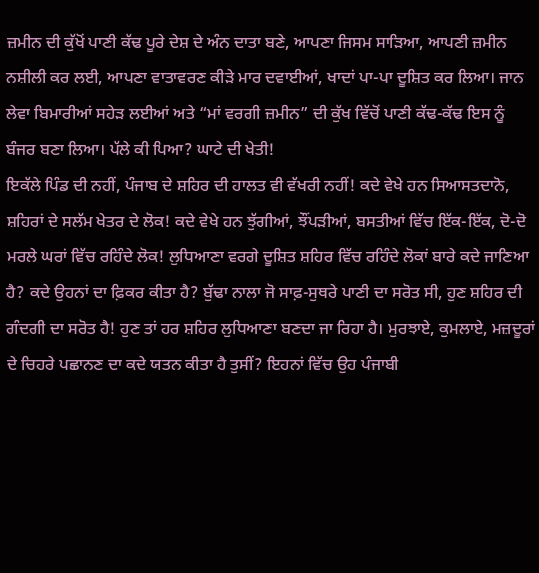ਜ਼ਮੀਨ ਦੀ ਕੁੱਖੋਂ ਪਾਣੀ ਕੱਢ ਪੂਰੇ ਦੇਸ਼ ਦੇ ਅੰਨ ਦਾਤਾ ਬਣੇ, ਆਪਣਾ ਜਿਸਮ ਸਾੜਿਆ, ਆਪਣੀ ਜ਼ਮੀਨ ਨਸ਼ੀਲੀ ਕਰ ਲਈ, ਆਪਣਾ ਵਾਤਾਵਰਣ ਕੀੜੇ ਮਾਰ ਦਵਾਈਆਂ, ਖਾਦਾਂ ਪਾ-ਪਾ ਦੂਸ਼ਿਤ ਕਰ ਲਿਆ। ਜਾਨ ਲੇਵਾ ਬਿਮਾਰੀਆਂ ਸਹੇੜ ਲਈਆਂ ਅਤੇ “ਮਾਂ ਵਰਗੀ ਜ਼ਮੀਨ” ਦੀ ਕੁੱਖ ਵਿੱਚੋਂ ਪਾਣੀ ਕੱਢ-ਕੱਢ ਇਸ ਨੂੰ ਬੰਜਰ ਬਣਾ ਲਿਆ। ਪੱਲੇ ਕੀ ਪਿਆ? ਘਾਟੇ ਦੀ ਖੇਤੀ!
ਇਕੱਲੇ ਪਿੰਡ ਦੀ ਨਹੀਂ, ਪੰਜਾਬ ਦੇ ਸ਼ਹਿਰ ਦੀ ਹਾਲਤ ਵੀ ਵੱਖਰੀ ਨਹੀਂ! ਕਦੇ ਵੇਖੇ ਹਨ ਸਿਆਸਤਦਾਨੋ, ਸ਼ਹਿਰਾਂ ਦੇ ਸਲੱਮ ਖੇਤਰ ਦੇ ਲੋਕ! ਕਦੇ ਵੇਖੇ ਹਨ ਝੁੱਗੀਆਂ, ਝੌਂਪੜੀਆਂ, ਬਸਤੀਆਂ ਵਿੱਚ ਇੱਕ-ਇੱਕ, ਦੋ-ਦੋ ਮਰਲੇ ਘਰਾਂ ਵਿੱਚ ਰਹਿੰਦੇ ਲੋਕ! ਲੁਧਿਆਣਾ ਵਰਗੇ ਦੂਸ਼ਿਤ ਸ਼ਹਿਰ ਵਿੱਚ ਰਹਿੰਦੇ ਲੋਕਾਂ ਬਾਰੇ ਕਦੇ ਜਾਣਿਆ ਹੈ? ਕਦੇ ਉਹਨਾਂ ਦਾ ਫ਼ਿਕਰ ਕੀਤਾ ਹੈ? ਬੁੱਢਾ ਨਾਲਾ ਜੋ ਸਾਫ਼-ਸੁਥਰੇ ਪਾਣੀ ਦਾ ਸਰੋਤ ਸੀ, ਹੁਣ ਸ਼ਹਿਰ ਦੀ ਗੰਦਗੀ ਦਾ ਸਰੋਤ ਹੈ! ਹੁਣ ਤਾਂ ਹਰ ਸ਼ਹਿਰ ਲੁਧਿਆਣਾ ਬਣਦਾ ਜਾ ਰਿਹਾ ਹੈ। ਮੁਰਝਾਏ, ਕੁਮਲਾਏ, ਮਜ਼ਦੂਰਾਂ ਦੇ ਚਿਹਰੇ ਪਛਾਨਣ ਦਾ ਕਦੇ ਯਤਨ ਕੀਤਾ ਹੈ ਤੁਸੀਂ? ਇਹਨਾਂ ਵਿੱਚ ਉਹ ਪੰਜਾਬੀ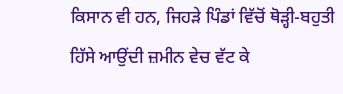ਕਿਸਾਨ ਵੀ ਹਨ, ਜਿਹੜੇ ਪਿੰਡਾਂ ਵਿੱਚੋਂ ਥੋੜ੍ਹੀ-ਬਹੁਤੀ ਹਿੱਸੇ ਆਉਂਦੀ ਜ਼ਮੀਨ ਵੇਚ ਵੱਟ ਕੇ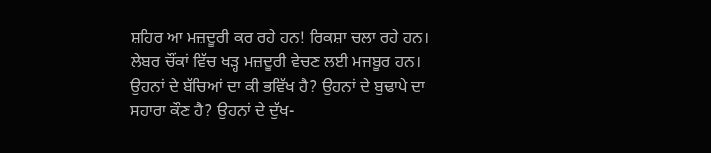ਸ਼ਹਿਰ ਆ ਮਜ਼ਦੂਰੀ ਕਰ ਰਹੇ ਹਨ! ਰਿਕਸ਼ਾ ਚਲਾ ਰਹੇ ਹਨ। ਲੇਬਰ ਚੌਂਕਾਂ ਵਿੱਚ ਖੜ੍ਹ ਮਜ਼ਦੂਰੀ ਵੇਚਣ ਲਈ ਮਜਬੂਰ ਹਨ। ਉਹਨਾਂ ਦੇ ਬੱਚਿਆਂ ਦਾ ਕੀ ਭਵਿੱਖ ਹੈ? ਉਹਨਾਂ ਦੇ ਬੁਢਾਪੇ ਦਾ ਸਹਾਰਾ ਕੌਣ ਹੈ? ਉਹਨਾਂ ਦੇ ਦੁੱਖ-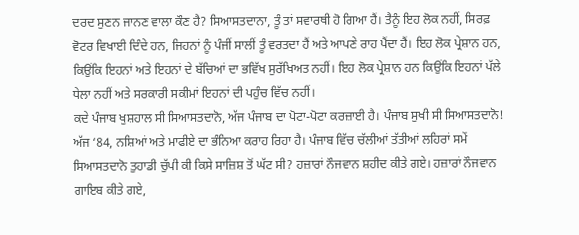ਦਰਦ ਸੁਣਨ ਜਾਨਣ ਵਾਲਾ ਕੌਣ ਹੈ? ਸਿਆਸਤਦਾਨਾ, ਤੂੰ ਤਾਂ ਸਵਾਰਥੀ ਹੋ ਗਿਆ ਹੈਂ। ਤੈਨੂੰ ਇਹ ਲੋਕ ਨਹੀਂ, ਸਿਰਫ਼ ਵੋਟਰ ਵਿਖਾਈ ਦਿੰਦੇ ਹਨ, ਜਿਹਨਾਂ ਨੂੰ ਪੰਜੀਂ ਸਾਲੀਂ ਤੂੰ ਵਰਤਦਾ ਹੈਂ ਅਤੇ ਆਪਣੇ ਰਾਹ ਪੈਂਦਾ ਹੈਂ। ਇਹ ਲੋਕ ਪ੍ਰੇਸ਼ਾਨ ਹਨ, ਕਿਉਂਕਿ ਇਹਨਾਂ ਅਤੇ ਇਹਨਾਂ ਦੇ ਬੱਚਿਆਂ ਦਾ ਭਵਿੱਖ ਸੁਰੱਖਿਅਤ ਨਹੀਂ। ਇਹ ਲੋਕ ਪ੍ਰੇਸ਼ਾਨ ਹਨ ਕਿਉਂਕਿ ਇਹਨਾਂ ਪੱਲੇ ਧੇਲਾ ਨਹੀਂ ਅਤੇ ਸਰਕਾਰੀ ਸਕੀਮਾਂ ਇਹਨਾਂ ਦੀ ਪਹੁੰਚ ਵਿੱਚ ਨਹੀਂ।
ਕਦੇ ਪੰਜਾਬ ਖੁਸ਼ਹਾਲ ਸੀ ਸਿਆਸਤਦਾਨੋ, ਅੱਜ ਪੰਜਾਬ ਦਾ ਪੋਟਾ-ਪੋਟਾ ਕਰਜ਼ਾਈ ਹੈ। ਪੰਜਾਬ ਸੁਖੀ ਸੀ ਸਿਆਸਤਦਾਨੋ! ਅੱਜ ‘84, ਨਸ਼ਿਆਂ ਅਤੇ ਮਾਫੀਏ ਦਾ ਭੰਨਿਆ ਕਰਾਹ ਰਿਹਾ ਹੈ। ਪੰਜਾਬ ਵਿੱਚ ਚੱਲੀਆਂ ਤੱਤੀਆਂ ਲਹਿਰਾਂ ਸਮੇਂ ਸਿਆਸਤਦਾਨੋ ਤੁਹਾਡੀ ਚੁੱਪੀ ਕੀ ਕਿਸੇ ਸਾਜ਼ਿਸ਼ ਤੋਂ ਘੱਟ ਸੀ? ਹਜ਼ਾਰਾਂ ਨੌਜਵਾਨ ਸ਼ਹੀਦ ਕੀਤੇ ਗਏ। ਹਜ਼ਾਰਾਂ ਨੌਜਵਾਨ ਗਾਇਬ ਕੀਤੇ ਗਏ,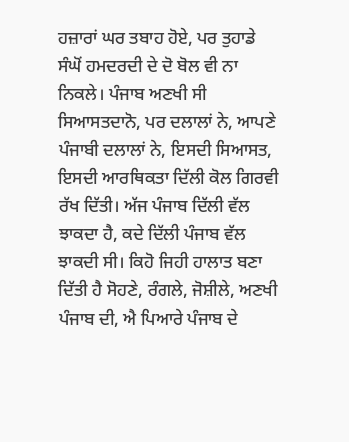ਹਜ਼ਾਰਾਂ ਘਰ ਤਬਾਹ ਹੋਏ, ਪਰ ਤੁਹਾਡੇ ਸੰਘੋਂ ਹਮਦਰਦੀ ਦੇ ਦੋ ਬੋਲ ਵੀ ਨਾ ਨਿਕਲੇ। ਪੰਜਾਬ ਅਣਖੀ ਸੀ ਸਿਆਸਤਦਾਨੋ, ਪਰ ਦਲਾਲਾਂ ਨੇ, ਆਪਣੇ ਪੰਜਾਬੀ ਦਲਾਲਾਂ ਨੇ, ਇਸਦੀ ਸਿਆਸਤ, ਇਸਦੀ ਆਰਥਿਕਤਾ ਦਿੱਲੀ ਕੋਲ ਗਿਰਵੀ ਰੱਖ ਦਿੱਤੀ। ਅੱਜ ਪੰਜਾਬ ਦਿੱਲੀ ਵੱਲ ਝਾਕਦਾ ਹੈ, ਕਦੇ ਦਿੱਲੀ ਪੰਜਾਬ ਵੱਲ ਝਾਕਦੀ ਸੀ। ਕਿਹੋ ਜਿਹੀ ਹਾਲਾਤ ਬਣਾ ਦਿੱਤੀ ਹੈ ਸੋਹਣੇ, ਰੰਗਲੇ, ਜੋਸ਼ੀਲੇ, ਅਣਖੀ ਪੰਜਾਬ ਦੀ, ਐ ਪਿਆਰੇ ਪੰਜਾਬ ਦੇ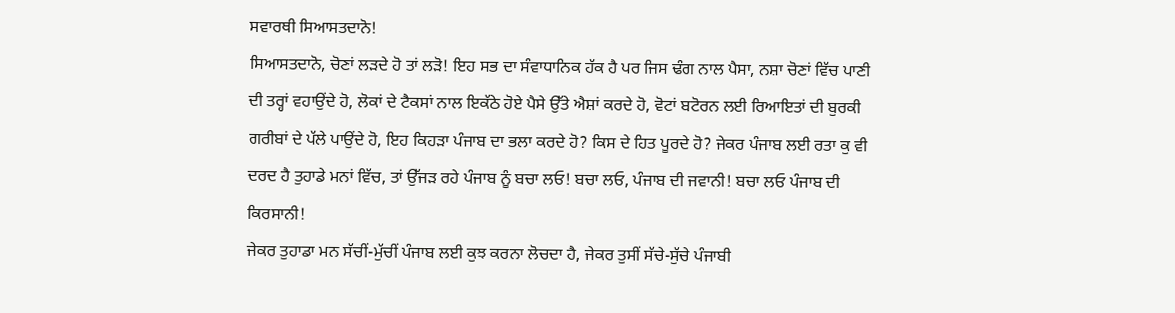ਸਵਾਰਥੀ ਸਿਆਸਤਦਾਨੋ!
ਸਿਆਸਤਦਾਨੋ, ਚੋਣਾਂ ਲੜਦੇ ਹੋ ਤਾਂ ਲੜੋ! ਇਹ ਸਭ ਦਾ ਸੰਵਾਧਾਨਿਕ ਹੱਕ ਹੈ ਪਰ ਜਿਸ ਢੰਗ ਨਾਲ ਪੈਸਾ, ਨਸ਼ਾ ਚੋਣਾਂ ਵਿੱਚ ਪਾਣੀ ਦੀ ਤਰ੍ਹਾਂ ਵਹਾਉਂਦੇ ਹੋ, ਲੋਕਾਂ ਦੇ ਟੈਕਸਾਂ ਨਾਲ ਇਕੱਠੇ ਹੋਏ ਪੈਸੇ ਉੱਤੇ ਐਸ਼ਾਂ ਕਰਦੇ ਹੋ, ਵੋਟਾਂ ਬਟੋਰਨ ਲਈ ਰਿਆਇਤਾਂ ਦੀ ਬੁਰਕੀ ਗਰੀਬਾਂ ਦੇ ਪੱਲੇ ਪਾਉਂਦੇ ਹੋ, ਇਹ ਕਿਹੜਾ ਪੰਜਾਬ ਦਾ ਭਲਾ ਕਰਦੇ ਹੋ? ਕਿਸ ਦੇ ਹਿਤ ਪੂਰਦੇ ਹੋ? ਜੇਕਰ ਪੰਜਾਬ ਲਈ ਰਤਾ ਕੁ ਵੀ ਦਰਦ ਹੈ ਤੁਹਾਡੇ ਮਨਾਂ ਵਿੱਚ, ਤਾਂ ਉੱਜੜ ਰਹੇ ਪੰਜਾਬ ਨੂੰ ਬਚਾ ਲਓ! ਬਚਾ ਲਓ, ਪੰਜਾਬ ਦੀ ਜਵਾਨੀ! ਬਚਾ ਲਓ ਪੰਜਾਬ ਦੀ ਕਿਰਸਾਨੀ!
ਜੇਕਰ ਤੁਹਾਡਾ ਮਨ ਸੱਚੀਂ-ਮੁੱਚੀਂ ਪੰਜਾਬ ਲਈ ਕੁਝ ਕਰਨਾ ਲੋਚਦਾ ਹੈ, ਜੇਕਰ ਤੁਸੀਂ ਸੱਚੇ-ਸੁੱਚੇ ਪੰਜਾਬੀ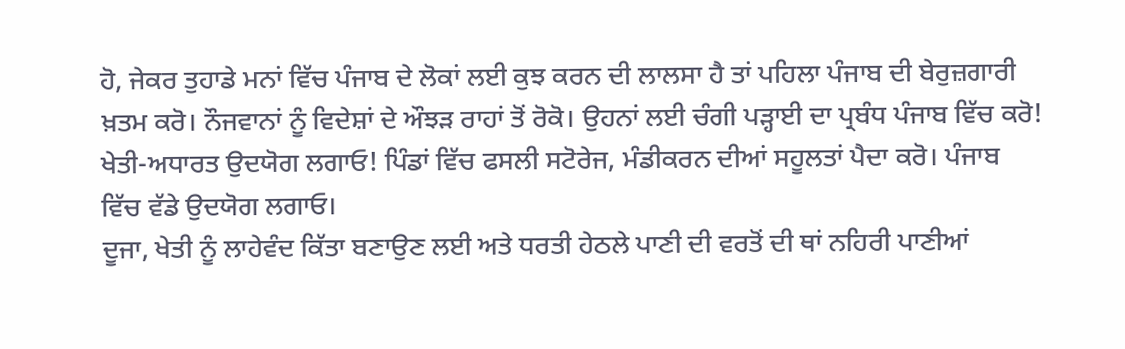ਹੋ, ਜੇਕਰ ਤੁਹਾਡੇ ਮਨਾਂ ਵਿੱਚ ਪੰਜਾਬ ਦੇ ਲੋਕਾਂ ਲਈ ਕੁਝ ਕਰਨ ਦੀ ਲਾਲਸਾ ਹੈ ਤਾਂ ਪਹਿਲਾ ਪੰਜਾਬ ਦੀ ਬੇਰੁਜ਼ਗਾਰੀ ਖ਼ਤਮ ਕਰੋ। ਨੌਜਵਾਨਾਂ ਨੂੰ ਵਿਦੇਸ਼ਾਂ ਦੇ ਔਝੜ ਰਾਹਾਂ ਤੋਂ ਰੋਕੋ। ਉਹਨਾਂ ਲਈ ਚੰਗੀ ਪੜ੍ਹਾਈ ਦਾ ਪ੍ਰਬੰਧ ਪੰਜਾਬ ਵਿੱਚ ਕਰੋ! ਖੇਤੀ-ਅਧਾਰਤ ਉਦਯੋਗ ਲਗਾਓ! ਪਿੰਡਾਂ ਵਿੱਚ ਫਸਲੀ ਸਟੋਰੇਜ, ਮੰਡੀਕਰਨ ਦੀਆਂ ਸਹੂਲਤਾਂ ਪੈਦਾ ਕਰੋ। ਪੰਜਾਬ ਵਿੱਚ ਵੱਡੇ ਉਦਯੋਗ ਲਗਾਓ।
ਦੂਜਾ, ਖੇਤੀ ਨੂੰ ਲਾਹੇਵੰਦ ਕਿੱਤਾ ਬਣਾਉਣ ਲਈ ਅਤੇ ਧਰਤੀ ਹੇਠਲੇ ਪਾਣੀ ਦੀ ਵਰਤੋਂ ਦੀ ਥਾਂ ਨਹਿਰੀ ਪਾਣੀਆਂ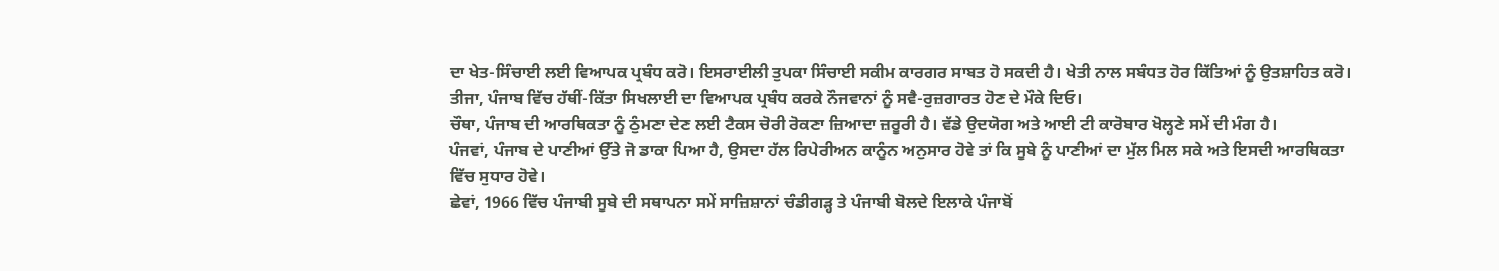ਦਾ ਖੇਤ-ਸਿੰਚਾਈ ਲਈ ਵਿਆਪਕ ਪ੍ਰਬੰਧ ਕਰੋ। ਇਸਰਾਈਲੀ ਤੁਪਕਾ ਸਿੰਚਾਈ ਸਕੀਮ ਕਾਰਗਰ ਸਾਬਤ ਹੋ ਸਕਦੀ ਹੈ। ਖੇਤੀ ਨਾਲ ਸਬੰਧਤ ਹੋਰ ਕਿੱਤਿਆਂ ਨੂੰ ਉਤਸ਼ਾਹਿਤ ਕਰੋ।
ਤੀਜਾ, ਪੰਜਾਬ ਵਿੱਚ ਹੱਥੀਂ-ਕਿੱਤਾ ਸਿਖਲਾਈ ਦਾ ਵਿਆਪਕ ਪ੍ਰਬੰਧ ਕਰਕੇ ਨੌਜਵਾਨਾਂ ਨੂੰ ਸਵੈ-ਰੁਜ਼ਗਾਰਤ ਹੋਣ ਦੇ ਮੌਕੇ ਦਿਓ।
ਚੌਥਾ, ਪੰਜਾਬ ਦੀ ਆਰਥਿਕਤਾ ਨੂੰ ਠੁੰਮਣਾ ਦੇਣ ਲਈ ਟੈਕਸ ਚੋਰੀ ਰੋਕਣਾ ਜ਼ਿਆਦਾ ਜ਼ਰੂਰੀ ਹੈ। ਵੱਡੇ ਉਦਯੋਗ ਅਤੇ ਆਈ ਟੀ ਕਾਰੋਬਾਰ ਖੋਲ੍ਹਣੇ ਸਮੇਂ ਦੀ ਮੰਗ ਹੈ।
ਪੰਜਵਾਂ, ਪੰਜਾਬ ਦੇ ਪਾਣੀਆਂ ਉੱਤੇ ਜੋ ਡਾਕਾ ਪਿਆ ਹੈ, ਉਸਦਾ ਹੱਲ ਰਿਪੇਰੀਅਨ ਕਾਨੂੰਨ ਅਨੁਸਾਰ ਹੋਵੇ ਤਾਂ ਕਿ ਸੂਬੇ ਨੂੰ ਪਾਣੀਆਂ ਦਾ ਮੁੱਲ ਮਿਲ ਸਕੇ ਅਤੇ ਇਸਦੀ ਆਰਥਿਕਤਾ ਵਿੱਚ ਸੁਧਾਰ ਹੋਵੇ।
ਛੇਵਾਂ, 1966 ਵਿੱਚ ਪੰਜਾਬੀ ਸੂਬੇ ਦੀ ਸਥਾਪਨਾ ਸਮੇਂ ਸਾਜ਼ਿਸ਼ਾਨਾਂ ਚੰਡੀਗੜ੍ਹ ਤੇ ਪੰਜਾਬੀ ਬੋਲਦੇ ਇਲਾਕੇ ਪੰਜਾਬੋਂ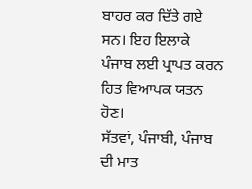ਬਾਹਰ ਕਰ ਦਿੱਤੇ ਗਏ ਸਨ। ਇਹ ਇਲਾਕੇ ਪੰਜਾਬ ਲਈ ਪ੍ਰਾਪਤ ਕਰਨ ਹਿਤ ਵਿਆਪਕ ਯਤਨ ਹੋਣ।
ਸੱਤਵਾਂ, ਪੰਜਾਬੀ, ਪੰਜਾਬ ਦੀ ਮਾਤ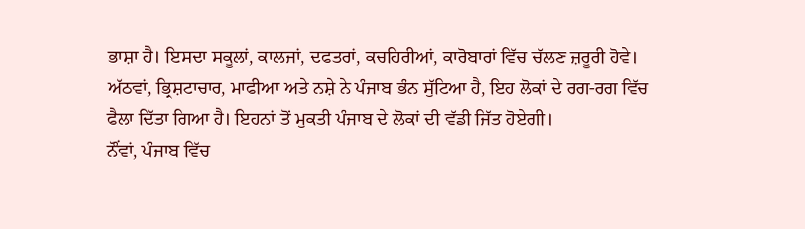ਭਾਸ਼ਾ ਹੈ। ਇਸਦਾ ਸਕੂਲਾਂ, ਕਾਲਜਾਂ, ਦਫਤਰਾਂ, ਕਚਹਿਰੀਆਂ, ਕਾਰੋਬਾਰਾਂ ਵਿੱਚ ਚੱਲਣ ਜ਼ਰੂਰੀ ਹੋਵੇ।
ਅੱਠਵਾਂ, ਭ੍ਰਿਸ਼ਟਾਚਾਰ, ਮਾਫੀਆ ਅਤੇ ਨਸ਼ੇ ਨੇ ਪੰਜਾਬ ਭੰਨ ਸੁੱਟਿਆ ਹੈ, ਇਹ ਲੋਕਾਂ ਦੇ ਰਗ-ਰਗ ਵਿੱਚ ਫੈਲਾ ਦਿੱਤਾ ਗਿਆ ਹੈ। ਇਹਨਾਂ ਤੋਂ ਮੁਕਤੀ ਪੰਜਾਬ ਦੇ ਲੋਕਾਂ ਦੀ ਵੱਡੀ ਜਿੱਤ ਹੋਏਗੀ।
ਨੌਂਵਾਂ, ਪੰਜਾਬ ਵਿੱਚ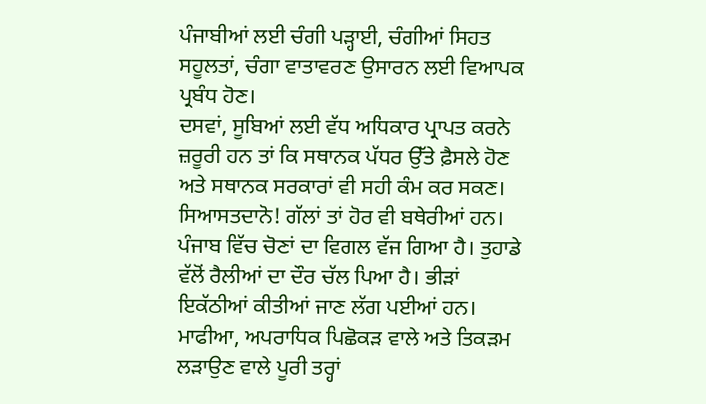ਪੰਜਾਬੀਆਂ ਲਈ ਚੰਗੀ ਪੜ੍ਹਾਈ, ਚੰਗੀਆਂ ਸਿਹਤ ਸਹੂਲਤਾਂ, ਚੰਗਾ ਵਾਤਾਵਰਣ ਉਸਾਰਨ ਲਈ ਵਿਆਪਕ ਪ੍ਰਬੰਧ ਹੋਣ।
ਦਸਵਾਂ, ਸੂਬਿਆਂ ਲਈ ਵੱਧ ਅਧਿਕਾਰ ਪ੍ਰਾਪਤ ਕਰਨੇ ਜ਼ਰੂਰੀ ਹਨ ਤਾਂ ਕਿ ਸਥਾਨਕ ਪੱਧਰ ਉੱਤੇ ਫ਼ੈਸਲੇ ਹੋਣ ਅਤੇ ਸਥਾਨਕ ਸਰਕਾਰਾਂ ਵੀ ਸਹੀ ਕੰਮ ਕਰ ਸਕਣ।
ਸਿਆਸਤਦਾਨੋ! ਗੱਲਾਂ ਤਾਂ ਹੋਰ ਵੀ ਬਥੇਰੀਆਂ ਹਨ। ਪੰਜਾਬ ਵਿੱਚ ਚੋਣਾਂ ਦਾ ਵਿਗਲ ਵੱਜ ਗਿਆ ਹੈ। ਤੁਹਾਡੇ ਵੱਲੋਂ ਰੈਲੀਆਂ ਦਾ ਦੌਰ ਚੱਲ ਪਿਆ ਹੈ। ਭੀੜਾਂ ਇਕੱਠੀਆਂ ਕੀਤੀਆਂ ਜਾਣ ਲੱਗ ਪਈਆਂ ਹਨ। ਮਾਫੀਆ, ਅਪਰਾਧਿਕ ਪਿਛੋਕੜ ਵਾਲੇ ਅਤੇ ਤਿਕੜਮ ਲੜਾਉਣ ਵਾਲੇ ਪੂਰੀ ਤਰ੍ਹਾਂ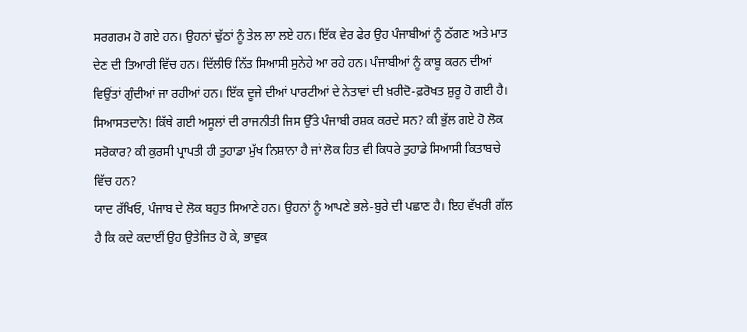ਸਰਗਰਮ ਹੋ ਗਏ ਹਨ। ਉਹਨਾਂ ਢੁੱਠਾਂ ਨੂੰ ਤੇਲ ਲਾ ਲਏ ਹਨ। ਇੱਕ ਵੇਰ ਫੇਰ ਉਹ ਪੰਜਾਬੀਆਂ ਨੂੰ ਠੱਗਣ ਅਤੇ ਮਾਤ ਦੇਣ ਦੀ ਤਿਆਰੀ ਵਿੱਚ ਹਨ। ਦਿੱਲੀਓਂ ਨਿੱਤ ਸਿਆਸੀ ਸੁਨੇਹੇ ਆ ਰਹੇ ਹਨ। ਪੰਜਾਬੀਆਂ ਨੂੰ ਕਾਬੂ ਕਰਨ ਦੀਆਂ ਵਿਉਂਤਾਂ ਗੁੰਦੀਆਂ ਜਾ ਰਹੀਆਂ ਹਨ। ਇੱਕ ਦੂਜੇ ਦੀਆਂ ਪਾਰਟੀਆਂ ਦੇ ਨੇਤਾਵਾਂ ਦੀ ਖ਼ਰੀਦੋ-ਫ਼ਰੋਖਤ ਸ਼ੁਰੂ ਹੋ ਗਈ ਹੈ। ਸਿਆਸਤਦਾਨੋ! ਕਿੱਥੇ ਗਈ ਅਸੂਲਾਂ ਦੀ ਰਾਜਨੀਤੀ ਜਿਸ ਉੱਤੇ ਪੰਜਾਬੀ ਰਸ਼ਕ ਕਰਦੇ ਸਨ? ਕੀ ਭੁੱਲ ਗਏ ਹੋ ਲੋਕ ਸਰੋਕਾਰ? ਕੀ ਕੁਰਸੀ ਪ੍ਰਾਪਤੀ ਹੀ ਤੁਹਾਡਾ ਮੁੱਖ ਨਿਸ਼ਾਨਾ ਹੈ ਜਾਂ ਲੋਕ ਹਿਤ ਵੀ ਕਿਧਰੇ ਤੁਹਾਡੇ ਸਿਆਸੀ ਕਿਤਾਬਚੇ ਵਿੱਚ ਹਨ?
ਯਾਦ ਰੱਖਿਓ, ਪੰਜਾਬ ਦੇ ਲੋਕ ਬਹੁਤ ਸਿਆਣੇ ਹਨ। ਉਹਨਾਂ ਨੂੰ ਆਪਣੇ ਭਲੇ-ਬੁਰੇ ਦੀ ਪਛਾਣ ਹੈ। ਇਹ ਵੱਖਰੀ ਗੱਲ ਹੈ ਕਿ ਕਦੇ ਕਦਾਈਂ ਉਹ ਉਤੇਜਿਤ ਹੋ ਕੇ, ਭਾਵੁਕ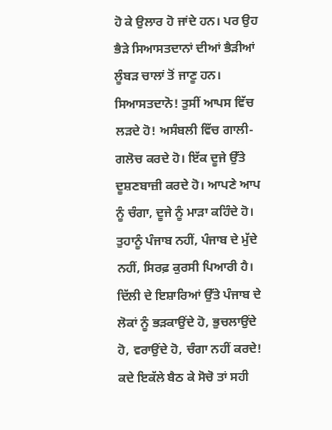ਹੋ ਕੇ ਉਲਾਰ ਹੋ ਜਾਂਦੇ ਹਨ। ਪਰ ਉਹ ਭੈੜੇ ਸਿਆਸਤਦਾਨਾਂ ਦੀਆਂ ਭੈੜੀਆਂ ਲੂੰਬੜ ਚਾਲਾਂ ਤੋਂ ਜਾਣੂ ਹਨ।
ਸਿਆਸਤਦਾਨੋ! ਤੁਸੀਂ ਆਪਸ ਵਿੱਚ ਲੜਦੇ ਹੋ! ਅਸੰਬਲੀ ਵਿੱਚ ਗਾਲੀ-ਗਲੋਚ ਕਰਦੇ ਹੋ। ਇੱਕ ਦੂਜੇ ਉੱਤੇ ਦੂਸ਼ਣਬਾਜ਼ੀ ਕਰਦੇ ਹੋ। ਆਪਣੇ ਆਪ ਨੂੰ ਚੰਗਾ, ਦੂਜੇ ਨੂੰ ਮਾੜਾ ਕਹਿੰਦੇ ਹੋ। ਤੁਹਾਨੂੰ ਪੰਜਾਬ ਨਹੀਂ, ਪੰਜਾਬ ਦੇ ਮੁੱਦੇ ਨਹੀਂ, ਸਿਰਫ਼ ਕੁਰਸੀ ਪਿਆਰੀ ਹੈ। ਦਿੱਲੀ ਦੇ ਇਸ਼ਾਰਿਆਂ ਉੱਤੇ ਪੰਜਾਬ ਦੇ ਲੋਕਾਂ ਨੂੰ ਭੜਕਾਉਂਦੇ ਹੋ, ਭੁਚਲਾਉਂਦੇ ਹੋ, ਵਰਾਉਂਦੇ ਹੋ, ਚੰਗਾ ਨਹੀਂ ਕਰਦੇ! ਕਦੇ ਇਕੱਲੇ ਬੈਠ ਕੇ ਸੋਚੋ ਤਾਂ ਸਹੀ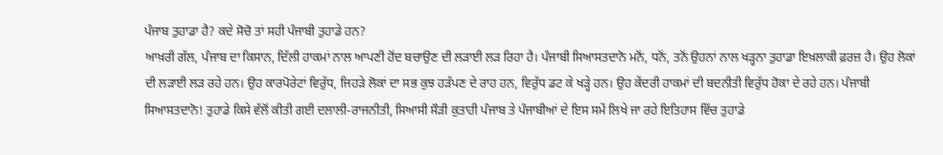ਪੰਜਾਬ ਤੁਹਾਡਾ ਹੈ? ਕਦੇ ਸੋਚੋ ਤਾਂ ਸਹੀ ਪੰਜਾਬੀ ਤੁਹਾਡੇ ਹਨ?
ਆਖ਼ਰੀ ਗੱਲ, ਪੰਜਾਬ ਦਾ ਕਿਸਾਨ, ਦਿੱਲੀ ਹਾਕਮਾਂ ਨਾਲ ਆਪਣੀ ਹੋਂਦ ਬਚਾਉਣ ਦੀ ਲੜਾਈ ਲੜ ਰਿਹਾ ਹੈ। ਪੰਜਾਬੀ ਸਿਆਸਤਦਾਨੋ ਮਨੋਂ, ਧਨੋਂ, ਤਨੋਂ ਉਹਨਾਂ ਨਾਲ ਖੜ੍ਹਨਾ ਤੁਹਾਡਾ ਇਖ਼ਲਾਕੀ ਫ਼ਰਜ਼ ਹੈ। ਉਹ ਲੋਕਾਂ ਦੀ ਲੜਾਈ ਲੜ ਰਹੇ ਹਨ। ਉਹ ਕਾਰਪੋਰੇਟਾਂ ਵਿਰੁੱਧ, ਜਿਹੜੇ ਲੋਕਾਂ ਦਾ ਸਭ ਕੁਝ ਹੜੱਪਣ ਦੇ ਰਾਹ ਹਨ, ਵਿਰੁੱਧ ਡਟ ਕੇ ਖੜ੍ਹੇ ਹਨ। ਉਹ ਕੇਂਦਰੀ ਹਾਕਮਾਂ ਦੀ ਬਦਨੀਤੀ ਵਿਰੁੱਧ ਹੋਕਾ ਦੇ ਰਹੇ ਹਨ। ਪੰਜਾਬੀ ਸਿਆਸਤਦਾਨੋ! ਤੁਹਾਡੇ ਕਿਸੇ ਵੱਲੋਂ ਕੀਤੀ ਗਈ ਦਲਾਲੀ-ਰਾਜਨੀਤੀ, ਸਿਆਸੀ ਸੌੜੀ ਕੁਤਾਹੀ ਪੰਜਾਬ ਤੇ ਪੰਜਾਬੀਆਂ ਦੇ ਇਸ ਸਮੇਂ ਲਿਖੇ ਜਾ ਰਹੇ ਇਤਿਹਾਸ ਵਿੱਚ ਤੁਹਾਡੇ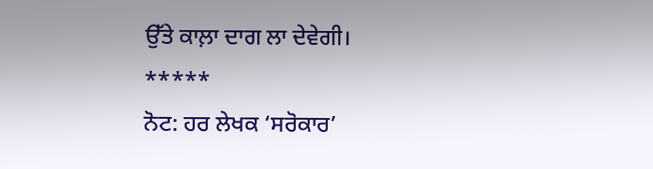ਉੱਤੇ ਕਾਲ਼ਾ ਦਾਗ ਲਾ ਦੇਵੇਗੀ।
*****
ਨੋਟ: ਹਰ ਲੇਖਕ ‘ਸਰੋਕਾਰ’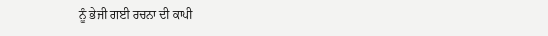ਨੂੰ ਭੇਜੀ ਗਈ ਰਚਨਾ ਦੀ ਕਾਪੀ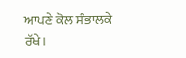ਆਪਣੇ ਕੋਲ ਸੰਭਾਲਕੇ ਰੱਖੇ।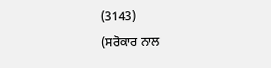(3143)
(ਸਰੋਕਾਰ ਨਾਲ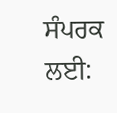ਸੰਪਰਕ ਲਈ: